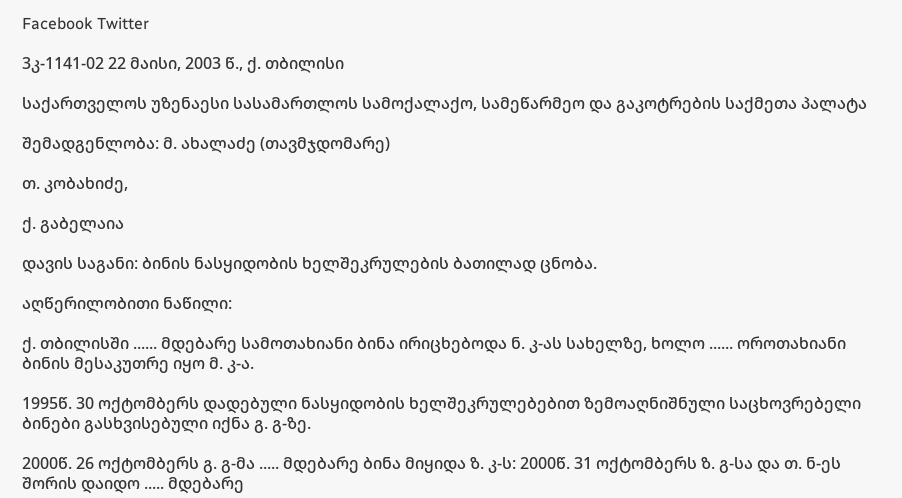Facebook Twitter

3კ-1141-02 22 მაისი, 2003 წ., ქ. თბილისი

საქართველოს უზენაესი სასამართლოს სამოქალაქო, სამეწარმეო და გაკოტრების საქმეთა პალატა

შემადგენლობა: მ. ახალაძე (თავმჯდომარე)

თ. კობახიძე,

ქ. გაბელაია

დავის საგანი: ბინის ნასყიდობის ხელშეკრულების ბათილად ცნობა.

აღწერილობითი ნაწილი:

ქ. თბილისში ...... მდებარე სამოთახიანი ბინა ირიცხებოდა ნ. კ-ას სახელზე, ხოლო ...... ოროთახიანი ბინის მესაკუთრე იყო მ. კ-ა.

1995წ. 30 ოქტომბერს დადებული ნასყიდობის ხელშეკრულებებით ზემოაღნიშნული საცხოვრებელი ბინები გასხვისებული იქნა გ. გ-ზე.

2000წ. 26 ოქტომბერს გ. გ-მა ..... მდებარე ბინა მიყიდა ზ. კ-ს: 2000წ. 31 ოქტომბერს ზ. გ-სა და თ. ნ-ეს შორის დაიდო ..... მდებარე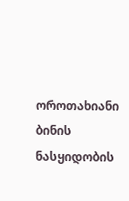ოროთახიანი ბინის ნასყიდობის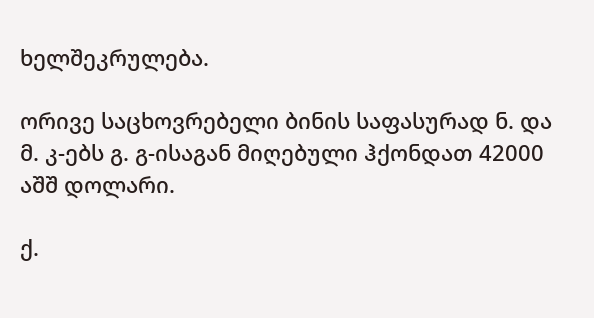ხელშეკრულება.

ორივე საცხოვრებელი ბინის საფასურად ნ. და მ. კ-ებს გ. გ-ისაგან მიღებული ჰქონდათ 42000 აშშ დოლარი.

ქ.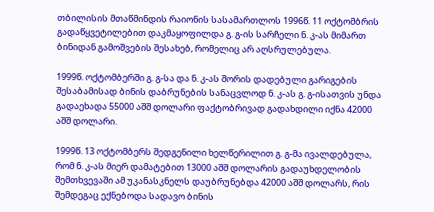თბილისის მთაწმინდის რაიონის სასამართლოს 1996წ. 11 ოქტომბრის გადაწყვეტილებით დაკმაყოფილდა გ. გ-ის სარჩელი ნ. კ-ას მიმართ ბინიდან გამოშვების შესახებ, რომელიც არ აღსრულებულა.

1999წ. ოქტომბერში გ. გ-სა და ნ. კ-ას შორის დადებული გარიგების შესაბამისად ბინის დაბრუნების სანაცვლოდ ნ. კ-ას გ. გ-ისათვის უნდა გადაეხადა 55000 აშშ დოლარი ფაქტობრივად გადახდილი იქნა 42000 აშშ დოლარი.

1999წ. 13 ოქტომბერს შედგენილი ხელწერილით გ. გ-მა ივალდებულა, რომ ნ. კ-ას მიერ დამატებით 13000 აშშ დოლარის გადაუხდელობის შემთხვევაში ამ უკანასკნელს დაუბრუნებდა 42000 აშშ დოლარს, რის შემდეგაც ექნებოდა სადავო ბინის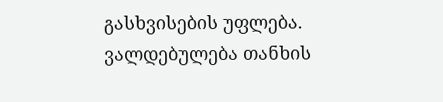გასხვისების უფლება. ვალდებულება თანხის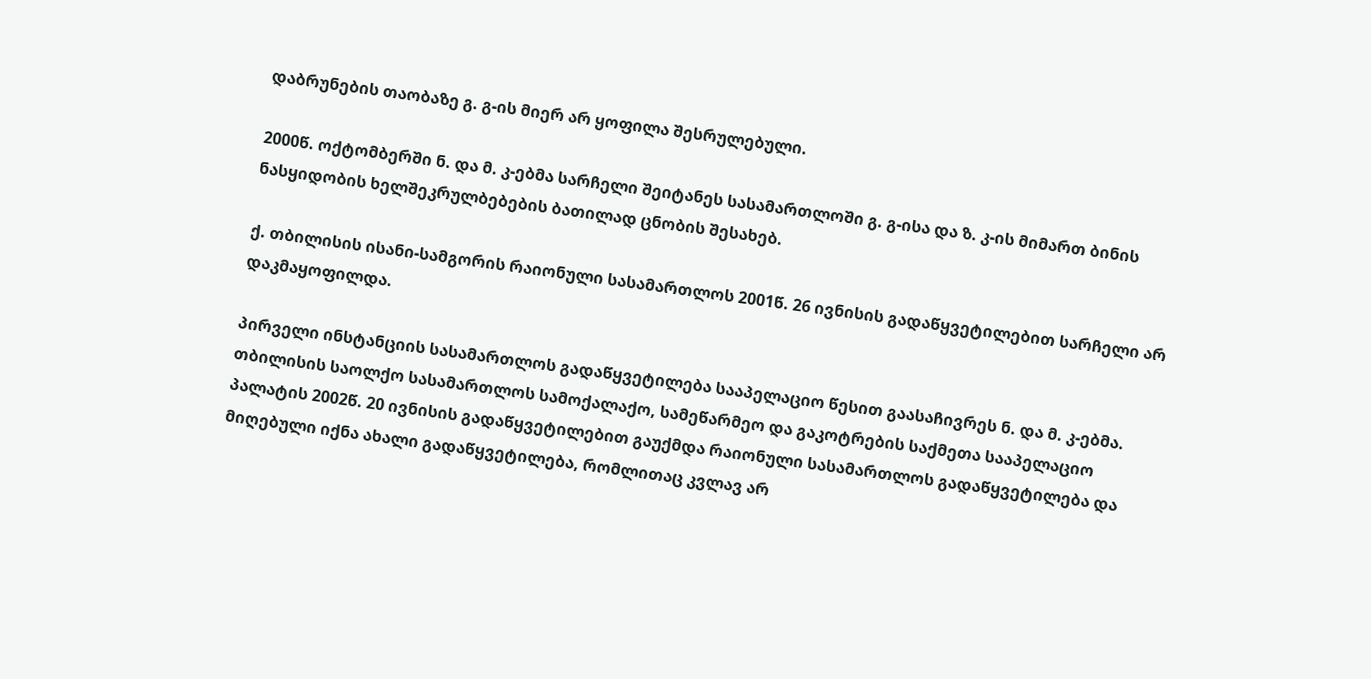დაბრუნების თაობაზე გ. გ-ის მიერ არ ყოფილა შესრულებული.

2000წ. ოქტომბერში ნ. და მ. კ-ებმა სარჩელი შეიტანეს სასამართლოში გ. გ-ისა და ზ. კ-ის მიმართ ბინის ნასყიდობის ხელშეკრულბებების ბათილად ცნობის შესახებ.

ქ. თბილისის ისანი-სამგორის რაიონული სასამართლოს 2001წ. 26 ივნისის გადაწყვეტილებით სარჩელი არ დაკმაყოფილდა.

პირველი ინსტანციის სასამართლოს გადაწყვეტილება სააპელაციო წესით გაასაჩივრეს ნ. და მ. კ-ებმა. თბილისის საოლქო სასამართლოს სამოქალაქო, სამეწარმეო და გაკოტრების საქმეთა სააპელაციო პალატის 2002წ. 20 ივნისის გადაწყვეტილებით გაუქმდა რაიონული სასამართლოს გადაწყვეტილება და მიღებული იქნა ახალი გადაწყვეტილება, რომლითაც კვლავ არ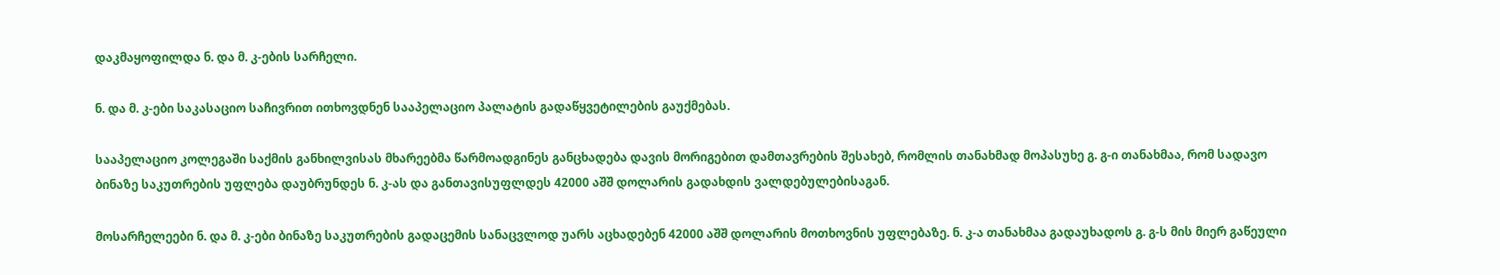დაკმაყოფილდა ნ. და მ. კ-ების სარჩელი.

ნ. და მ. კ-ები საკასაციო საჩივრით ითხოვდნენ სააპელაციო პალატის გადაწყვეტილების გაუქმებას.

სააპელაციო კოლეგაში საქმის განხილვისას მხარეებმა წარმოადგინეს განცხადება დავის მორიგებით დამთავრების შესახებ, რომლის თანახმად მოპასუხე გ. გ-ი თანახმაა, რომ სადავო ბინაზე საკუთრების უფლება დაუბრუნდეს ნ. კ-ას და განთავისუფლდეს 42000 აშშ დოლარის გადახდის ვალდებულებისაგან.

მოსარჩელეები ნ. და მ. კ-ები ბინაზე საკუთრების გადაცემის სანაცვლოდ უარს აცხადებენ 42000 აშშ დოლარის მოთხოვნის უფლებაზე. ნ. კ-ა თანახმაა გადაუხადოს გ. გ-ს მის მიერ გაწეული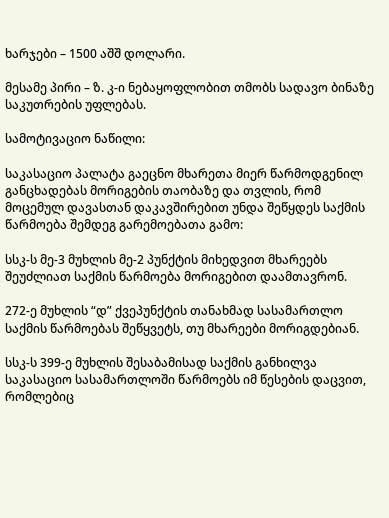ხარჯები – 1500 აშშ დოლარი.

მესამე პირი – ზ. კ-ი ნებაყოფლობით თმობს სადავო ბინაზე საკუთრების უფლებას.

სამოტივაციო ნაწილი:

საკასაციო პალატა გაეცნო მხარეთა მიერ წარმოდგენილ განცხადებას მორიგების თაობაზე და თვლის, რომ მოცემულ დავასთან დაკავშირებით უნდა შეწყდეს საქმის წარმოება შემდეგ გარემოებათა გამო:

სსკ-ს მე-3 მუხლის მე-2 პუნქტის მიხედვით მხარეებს შეუძლიათ საქმის წარმოება მორიგებით დაამთავრონ.

272-ე მუხლის “დ” ქვეპუნქტის თანახმად სასამართლო საქმის წარმოებას შეწყვეტს, თუ მხარეები მორიგდებიან.

სსკ-ს 399-ე მუხლის შესაბამისად საქმის განხილვა საკასაციო სასამართლოში წარმოებს იმ წესების დაცვით, რომლებიც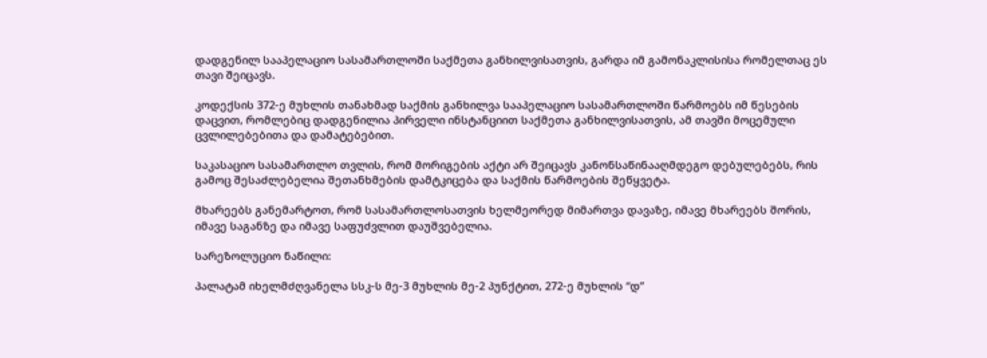დადგენილ სააპელაციო სასამართლოში საქმეთა განხილვისათვის, გარდა იმ გამონაკლისისა რომელთაც ეს თავი შეიცავს.

კოდექსის 372-ე მუხლის თანახმად საქმის განხილვა სააპელაციო სასამართლოში წარმოებს იმ წესების დაცვით, რომლებიც დადგენილია პირველი ინსტანციით საქმეთა განხილვისათვის, ამ თავში მოცემული ცვლილებებითა და დამატებებით.

საკასაციო სასამართლო თვლის, რომ მორიგების აქტი არ შეიცავს კანონსაწინააღმდეგო დებულებებს, რის გამოც შესაძლებელია შეთანხმების დამტკიცება და საქმის წარმოების შეწყვეტა.

მხარეებს განემარტოთ, რომ სასამართლოსათვის ხელმეორედ მიმართვა დავაზე, იმავე მხარეებს შორის, იმავე საგანზე და იმავე საფუძვლით დაუშვებელია.

სარეზოლუციო ნაწილი:

პალატამ იხელმძღვანელა სსკ-ს მე-3 მუხლის მე-2 პუნქტით, 272-ე მუხლის “დ”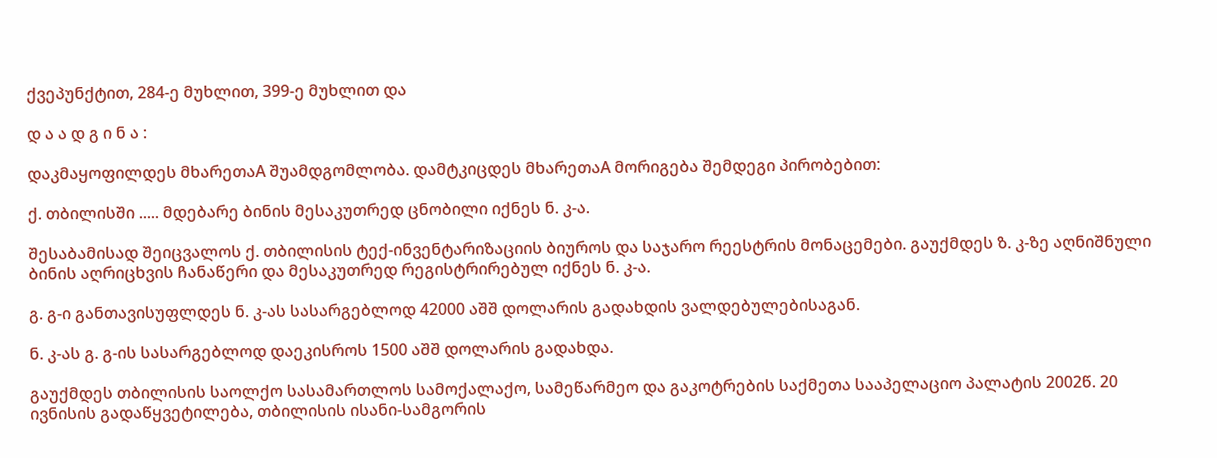ქვეპუნქტით, 284-ე მუხლით, 399-ე მუხლით და

დ ა ა დ გ ი ნ ა :

დაკმაყოფილდეს მხარეთაA შუამდგომლობა. დამტკიცდეს მხარეთაA მორიგება შემდეგი პირობებით:

ქ. თბილისში ..... მდებარე ბინის მესაკუთრედ ცნობილი იქნეს ნ. კ-ა.

შესაბამისად შეიცვალოს ქ. თბილისის ტექ-ინვენტარიზაციის ბიუროს და საჯარო რეესტრის მონაცემები. გაუქმდეს ზ. კ-ზე აღნიშნული ბინის აღრიცხვის ჩანაწერი და მესაკუთრედ რეგისტრირებულ იქნეს ნ. კ-ა.

გ. გ-ი განთავისუფლდეს ნ. კ-ას სასარგებლოდ 42000 აშშ დოლარის გადახდის ვალდებულებისაგან.

ნ. კ-ას გ. გ-ის სასარგებლოდ დაეკისროს 1500 აშშ დოლარის გადახდა.

გაუქმდეს თბილისის საოლქო სასამართლოს სამოქალაქო, სამეწარმეო და გაკოტრების საქმეთა სააპელაციო პალატის 2002წ. 20 ივნისის გადაწყვეტილება, თბილისის ისანი-სამგორის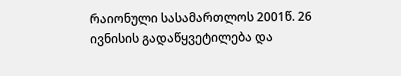რაიონული სასამართლოს 2001წ. 26 ივნისის გადაწყვეტილება და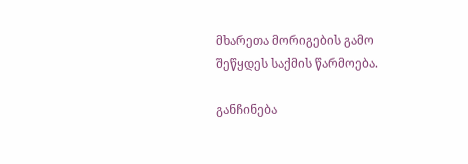მხარეთა მორიგების გამო შეწყდეს საქმის წარმოება.

განჩინება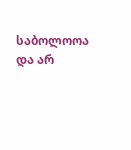საბოლოოა და არ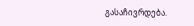გასაჩივრდება.